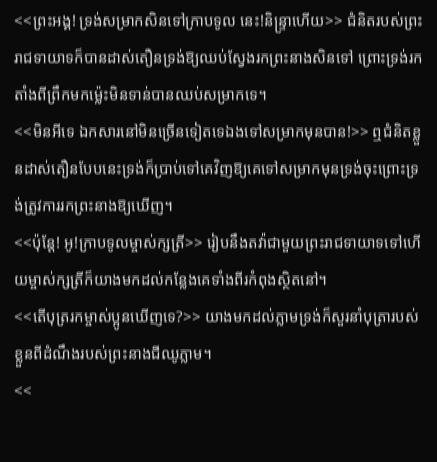<<ព្រះអង្គ! ទ្រង់សម្រាកសិនទៅក្រាបទូល នេះ!និន្រ្ទាហើយ>> ជំនិតរបស់ព្រះរាជទាយាទក៏បានដាស់តឿនទ្រង់ឱ្យឈប់ស្វែងរកព្រះនាងសិនទៅ ព្រោះទ្រង់រកតាំងពីព្រឹកមកម្ល៉េះមិនទាន់បានឈប់សម្រាកទេ។
<<មិនអីទេ ឯកសារនៅមិនច្រើនទៀតទេឯងទៅសម្រាកមុនបាន!>> ឮជំនិតខ្លួនដាស់តឿនបែបនេះទ្រង់ក៏ប្រាប់ទៅគេវិញឱ្យគេទៅសម្រាកមុនទ្រង់ចុះព្រោះទ្រង់ត្រូវការរកព្រះនាងឱ្យឃើញ។
<<ប៉ុន្តែ! អូ!ក្រាបទូលម្ចាស់ក្សត្រី>> រៀបនឹងតវ៉ាជាមួយព្រះរាជទាយាទទៅហើយម្ចាស់ក្សត្រីក៏យាងមកដល់កន្លែងគេទាំងពីរកំពុងស្ថិតនៅ។
<<តើបុត្ររកម្ចាស់ប្អូនឃើញទេ?>> យាងមកដល់ភ្លាមទ្រង់ក៏សួរនាំបុត្រារបស់ខ្លួនពីដំណឹងរបស់ព្រះនាងជីឈូភ្លាម។
<<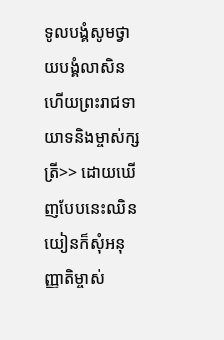ទូលបង្គំសូមថ្វាយបង្គំលាសិនហើយព្រះរាជទាយាទនិងម្ចាស់ក្សត្រី>> ដោយឃើញបែបនេះឈិនយៀនក៏សុំអនុញ្ញាតិម្ចាស់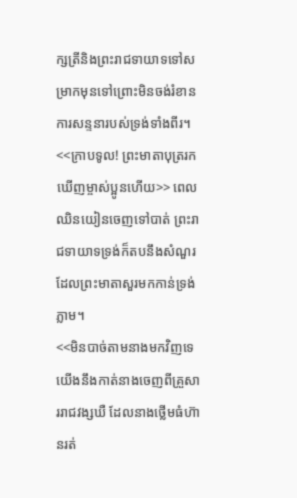ក្សត្រីនិងព្រះរាជទាយាទទៅសម្រាកមុនទៅព្រោះមិនចង់រំខានការសន្ទនារបស់ទ្រង់ទាំងពីរ។
<<ក្រាបទូល! ព្រះមាតាបុត្ររកឃើញម្ចាស់ប្អូនហើយ>> ពេលឈិនយៀនចេញទៅបាត់ ព្រះរាជទាយាទទ្រង់ក៏តបនឹងសំណួរដែលព្រះមាតាសួរមកកាន់ទ្រង់ភ្លាម។
<<មិនបាច់តាមនាងមកវិញទេ យើងនឹងកាត់នាងចេញពីគ្រួសាររាជវង្សឃឺ ដែលនាងថ្លើមធំហ៊ានរត់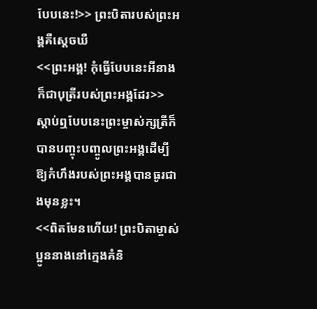បែបនេះ!>> ព្រះបិតារបស់ព្រះអង្គគឺស្ដេចឃឺ
<<ព្រះអង្គ! កុំធ្វើបែបនេះអីនាងក៏ជាបុត្រីរបស់ព្រះអង្គដែរ>> ស្ដាប់ឮបែបនេះព្រះម្ចាស់ក្សត្រីក៏បានបញ្ចុះបញ្ចូលព្រះអង្គដើម្បីឱ្យកំហឹងរបស់ព្រះអង្គបានធូរជាងមុនខ្លះ។
<<ពិតមែនហើយ! ព្រះបិតាម្ចាស់ប្អូននាងនៅក្មេងគំនិ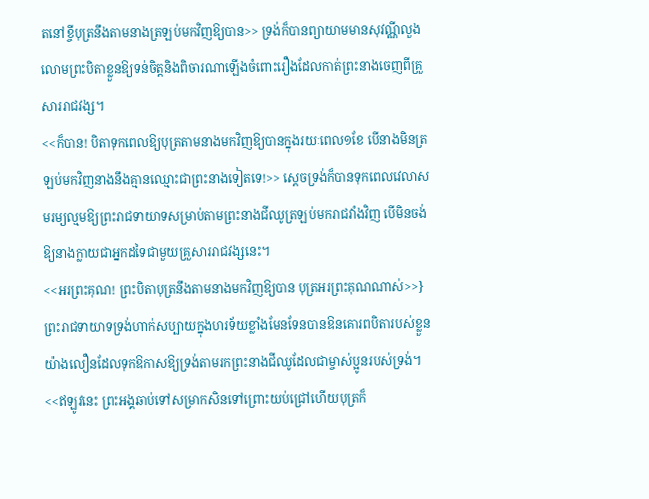តនៅខ្ចីបុត្រនឹងតាមនាងត្រឡប់មកវិញឱ្យបាន>> ទ្រង់ក៏បានព្យាយាមមានសុវណ្ណីលួងលោមព្រះបិតាខ្លួនឱ្យទន់ចិត្តនិងពិចារណាឡើងចំពោះរឿងដែលកាត់ព្រះនាងចេញពីគ្រួសាររាជវង្ស។
<<ក៏បាន! បិតាទុកពេលឱ្យបុត្រតាមនាងមកវិញឱ្យបានក្នុងរយៈពេល១ខែ បើនាងមិនត្រឡប់មកវិញនាងនឹងគ្មានឈ្មោះជាព្រះនាងទៀតទេ!>> ស្ដេចទ្រង់ក៏បានទុកពេលវេលាសមរម្យល្មមឱ្យព្រះរាជទាយាទសម្រាប់តាមព្រះនាងជីឈូត្រឡប់មករាជវាំងវិញ បើមិនចង់ឱ្យនាងក្លាយជាអ្នកដទៃជាមួយគ្រួសាររាជវង្សនេះ។
<<អរព្រះគុណ! ព្រះបិតាបុត្រនឹងតាមនាងមកវិញឱ្យបាន បុត្រអរព្រះគុណណាស់>>} ព្រះរាជទាយាទទ្រង់ហាក់សប្បាយក្នុងហរទ័យខ្លាំងមែនទែនបានឱនគោរពបិតារបស់ខ្លួនយ៉ាងលឿនដែលទុកឱកាសឱ្យទ្រង់តាមរកព្រះនាងជីឈូដែលជាម្ចាស់ប្អូនរបស់ទ្រង់។
<<ឥឡូវនេះ ព្រះអង្គឆាប់ទៅសម្រាកសិនទៅព្រោះយប់ជ្រៅហើយបុត្រក៏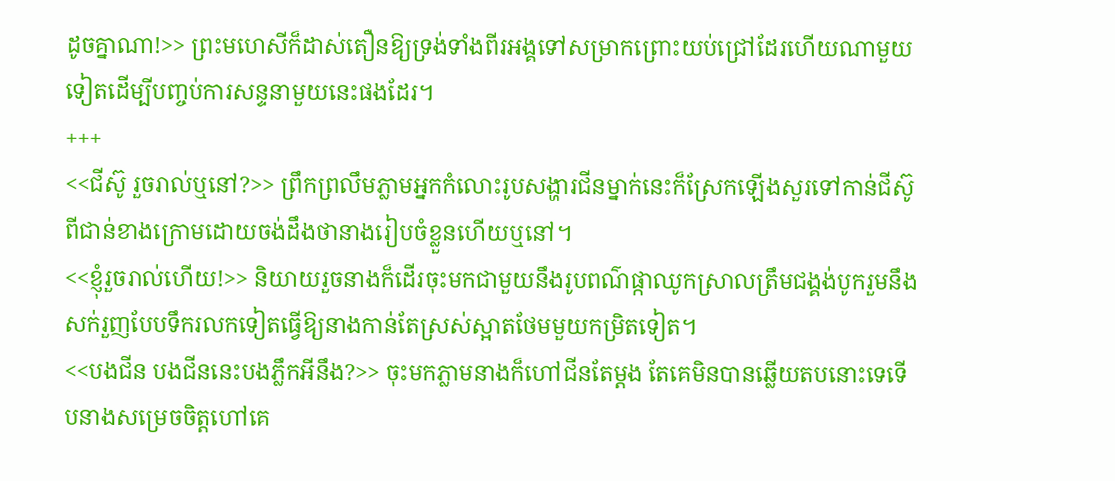ដូចគ្នាណា!>> ព្រះមហេសីក៏ដាស់តឿនឱ្យទ្រង់ទាំងពីរអង្គទៅសម្រាកព្រោះយប់ជ្រៅដែរហើយណាមួយទៀតដើម្បីបញ្ចប់ការសន្ទនាមួយនេះផងដែរ។
+++
<<ជីស៊ូ រួចរាល់ឬនៅ?>> ព្រឹកព្រលឹមភ្លាមអ្នកកំលោះរូបសង្ហារជីនម្នាក់នេះក៏ស្រែកឡើងសួរទៅកាន់ជីស៊ូពីជាន់ខាងក្រោមដោយចង់ដឹងថានាងរៀបចំខ្លួនហើយឬនៅ។
<<ខ្ញុំរួចរាល់ហើយ!>> និយាយរួចនាងក៏ដើរចុះមកជាមួយនឹងរូបពណ៌ផ្កាឈូកស្រាលត្រឹមជង្គង់បូករួមនឹងសក់រួញបែបទឹករលកទៀតធ្វើឱ្យនាងកាន់តែស្រស់ស្អាតថែមមួយកម្រិតទៀត។
<<បងជីន បងជីននេះបងភ្លឹកអីនឹង?>> ចុះមកភ្លាមនាងក៏ហៅជីនតែម្ដង តែគេមិនបានឆ្លើយតបនោះទេទើបនាងសម្រេចចិត្តហៅគេ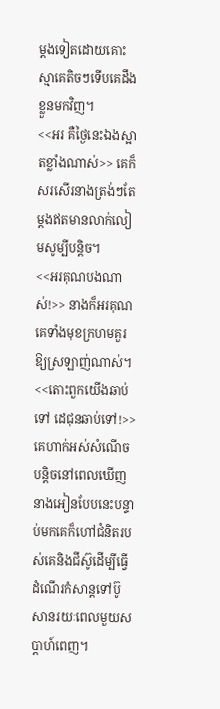ម្ដងទៀតដោយគោះស្មាគេតិចៗទើបគេដឹងខ្លួនមកវិញ។
<<អរ គឺថ្ងៃនេះឯងស្អាតខ្លាំងណាស់>> គេក៏សរសើរនាងត្រង់ៗតែម្ដងឥតមានលាក់លៀមសូម្បីបន្តិច។
<<អរគុណបងណាស់!>> នាងក៏អរគុណគេទាំងមុខក្រហមគួរឱ្យស្រឡាញ់ណាស់។
<<តោះពួកយើងឆាប់ទៅ ដេជុនឆាប់ទៅ!>> គេហាក់អស់សំណើចបន្តិចនៅពេលឃើញនាងអៀនបែបនេះបន្ទាប់មកគេក៏ហៅជំនិតរបស់គេនិងជីស៊ូដើម្បីធ្វើដំណើរកំសាន្តទៅប៊ូសានរយៈពេលមួយសប្តាហ៍ពេញ។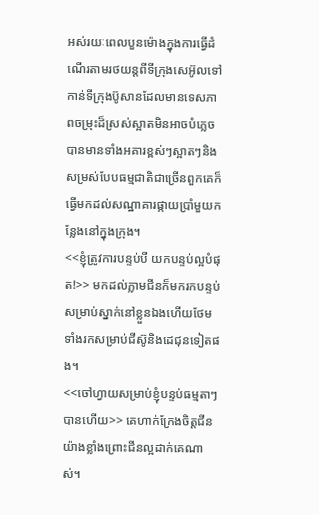អស់រយៈពេលបួនម៉ោងក្នុងការធ្វើដំណើរតាមរថយន្តពីទីក្រុងសេអ៊ូលទៅកាន់ទីក្រុងប៊ូសានដែលមានទេសភាពចម្រុះដ៏ស្រស់ស្អាតមិនអាចបំភ្លេចបានមានទាំងអគារខ្ពស់ៗស្អាតៗនិងសម្រស់បែបធម្មជាតិជាច្រើនពួកគេក៏ធ្វើមកដល់សណ្ឋាគារផ្កាយប្រាំមួយកន្លែងនៅក្នុងក្រុង។
<<ខ្ញុំត្រូវការបន្ទប់បី យកបន្ទប់ល្អបំផុត!>> មកដល់ភ្លាមជីនក៏មករកបន្ទប់សម្រាប់ស្នាក់នៅខ្លួនឯងហើយថែមទាំងរកសម្រាប់ជីស៊ូនិងដេជុនទៀតផង។
<<ចៅហ្វាយសម្រាប់ខ្ញុំបន្ទប់ធម្មតាៗបានហើយ>> គេហាក់ក្រែងចិត្តជីនយ៉ាងខ្លាំងព្រោះជីនល្អដាក់គេណាស់។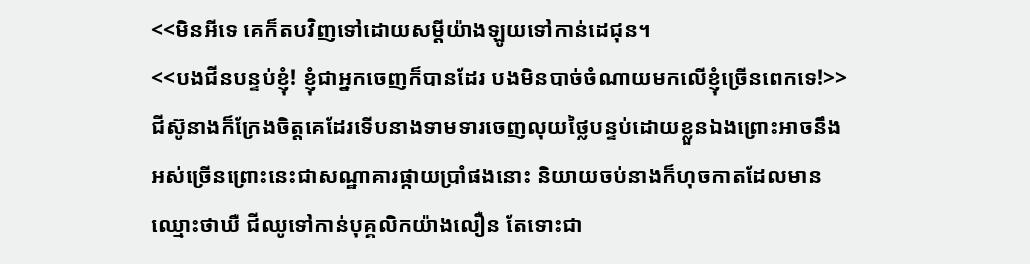<<មិនអីទេ គេក៏តបវិញទៅដោយសម្ដីយ៉ាងឡូយទៅកាន់ដេជុន។
<<បងជីនបន្ទប់ខ្ញុំ! ខ្ញុំជាអ្នកចេញក៏បានដែរ បងមិនបាច់ចំណាយមកលើខ្ញុំច្រើនពេកទេ!>> ជីស៊ូនាងក៏ក្រែងចិត្តគេដែរទើបនាងទាមទារចេញលុយថ្លៃបន្ទប់ដោយខ្លួនឯងព្រោះអាចនឹងអស់ច្រើនព្រោះនេះជាសណ្ឋាគារផ្កាយប្រាំផងនោះ និយាយចប់នាងក៏ហុចកាតដែលមានឈ្មោះថាឃឺ ជីឈូទៅកាន់បុគ្គលិកយ៉ាងលឿន តែទោះជា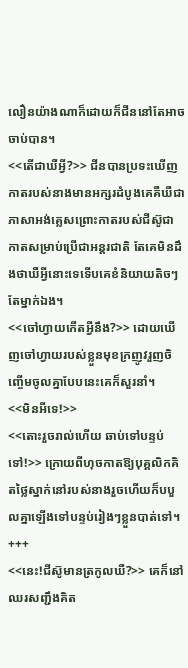លឿនយ៉ាងណាក៏ដោយក៏ជីននៅតែអាចចាប់បាន។
<<តើជាឃឺអ្វី?>> ជីនបានប្រទះឃើញកាតរបស់នាងមានអក្សរដំបូងគេគឺឃឺជាភាសាអង់គ្លេសព្រោះកាតរបស់ជីស៊ូជាកាតសម្រាប់ប្រើជាអន្តរជាតិ តែគេមិនដឹងថាឃឺអ្វីនោះទេទើបគេខំនិយាយតិចៗតែម្នាក់ឯង។
<<ចៅហ្វាយកើតអី្វនឹង?>> ដោយឃើញចៅហ្វាយរបស់ខ្លួនមុខក្រញូវរួញចិញ្ចើមចូលគ្នាបែបនេះគេក៏សួរនាំ។
<<មិនអីទេ!>>
<<តោះរួចរាល់ហើយ ឆាប់ទៅបន្ទប់ទៅ!>> ក្រោយពីហុចកាតឱ្យបុគ្គលិកគិតថ្លៃស្នាក់នៅរបស់នាងរួចហើយក៏បបួលគ្នាឡើងទៅបន្ទប់រៀងៗខ្លួនបាត់ទៅ។
+++
<<នេះ!ជីស៊ូមានត្រកូលឃឺ?>> គេក៏នៅឈរសញ្ជឹងគិត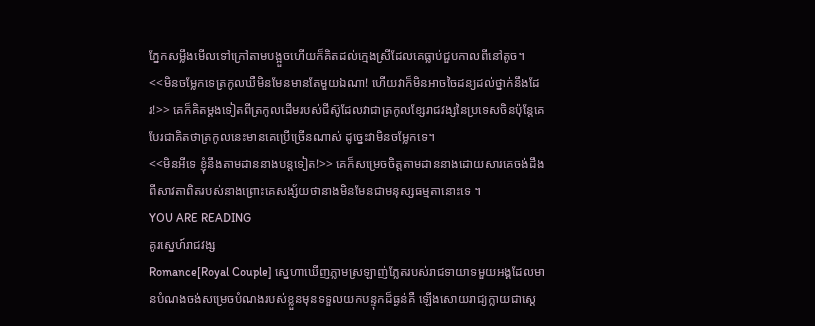ភ្នែកសម្លឹងមើលទៅក្រៅតាមបង្អួចហើយក៏គិតដល់ក្មេងស្រីដែលគេធ្លាប់ជួបកាលពីនៅតូច។
<<មិនចម្លែកទេត្រកូលឃឺមិនមែនមានតែមួយឯណា! ហើយវាក៏មិនអាចចៃដន្យដល់ថ្នាក់នឹងដែរ!>> គេក៏គិតម្ដងទៀតពីត្រកូលដើមរបស់ជីស៊ូដែលវាជាត្រកូលខ្សែរាជវង្សនៃប្រទេសចិនប៉ុន្តែគេបែរជាគិតថាត្រកូលនេះមានគេប្រើច្រើនណាស់ ដូច្នេះវាមិនចម្លែកទេ។
<<មិនអីទេ ខ្ញុំនឹងតាមដាននាងបន្តទៀត!>> គេក៏សម្រេចចិត្តតាមដាននាងដោយសារគេចង់ដឹងពីសាវតាពិតរបស់នាងព្រោះគេសង្ស័យថានាងមិនមែនជាមនុស្សធម្មតានោះទេ ។
YOU ARE READING
គូរស្នេហ៍រាជវង្ស
Romance[Royal Couple] ស្នេហាឃើញភ្លាមស្រឡាញ់ភ្លែតរបស់រាជទាយាទមួយអង្គដែលមានបំណងចង់សម្រេចបំណងរបស់ខ្លួនមុនទទួលយកបន្ទុកដ៏ធ្ងន់គឺ ឡើងសោយរាជ្យក្លាយជាស្ដេ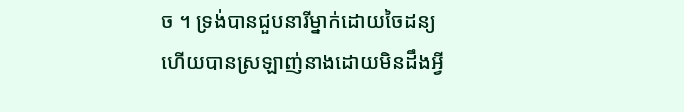ច ។ ទ្រង់បានជួបនារីម្នាក់ដោយចៃដន្យហើយបានស្រឡាញ់នាងដោយមិនដឹងអ្វី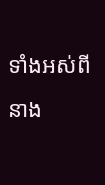ទាំងអស់ពីនាង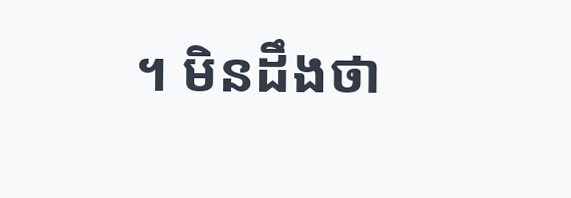។ មិនដឹងថា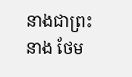នាងជាព្រះនាង ថែម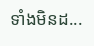ទាំងមិនដ...